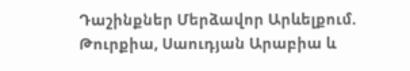Դաշինքներ Մերձավոր Արևելքում. Թուրքիա, Սաուդյան Արաբիա և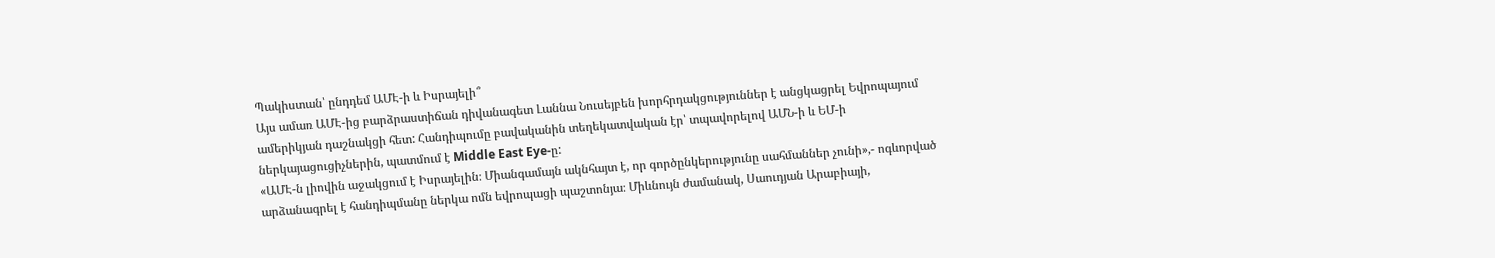Պակիստան՝ ընդդեմ ԱՄԷ-ի և Իսրայելի՞
Այս ամառ ԱՄԷ-ից բարձրաստիճան դիվանագետ Լաննա Նուսեյբեն խորհրդակցություններ է անցկացրել Եվրոպայում ամերիկյան դաշնակցի հետ: Հանդիպումը բավականին տեղեկատվական էր՝ տպավորելով ԱՄՆ-ի և ԵՄ-ի ներկայացուցիչներին, պատմում է Middle East Eye-ը:
«ԱՄԷ-ն լիովին աջակցում է Իսրայելին։ Միանգամայն ակնհայտ է, որ գործընկերությունը սահմաններ չունի»,- ոգևորված արձանագրել է հանդիպմանը ներկա ոմն եվրոպացի պաշտոնյա։ Միևնույն ժամանակ, Սաուդյան Արաբիայի,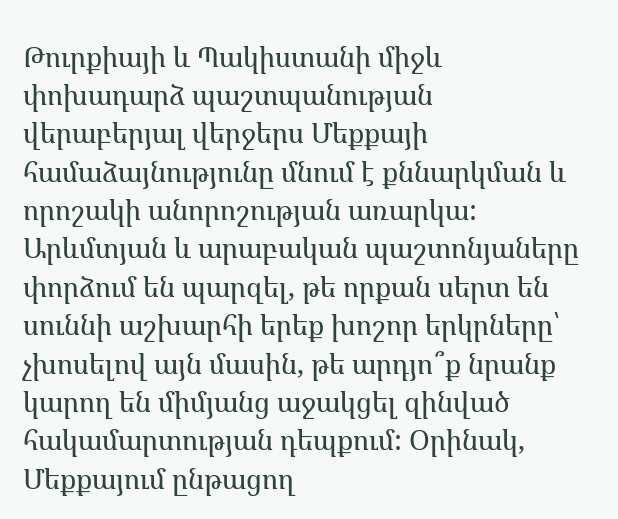Թուրքիայի և Պակիստանի միջև փոխադարձ պաշտպանության վերաբերյալ վերջերս Մեքքայի համաձայնությունը մնում է քննարկման և որոշակի անորոշության առարկա:
Արևմտյան և արաբական պաշտոնյաները փորձում են պարզել, թե որքան սերտ են սուննի աշխարհի երեք խոշոր երկրները՝ չխոսելով այն մասին, թե արդյո՞ք նրանք կարող են միմյանց աջակցել զինված հակամարտության դեպքում: Օրինակ, Մեքքայում ընթացող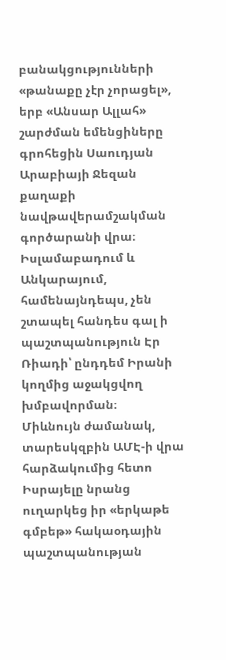բանակցությունների «թանաքը չէր չորացել», երբ «Անսար Ալլահ» շարժման եմենցիները գրոհեցին Սաուդյան Արաբիայի Ջեզան քաղաքի նավթավերամշակման գործարանի վրա։ Իսլամաբադում և Անկարայում, համենայնդեպս, չեն շտապել հանդես գալ ի պաշտպանություն Էր Ռիադի՝ ընդդեմ Իրանի կողմից աջակցվող խմբավորման։
Միևնույն ժամանակ, տարեսկզբին ԱՄԷ-ի վրա հարձակումից հետո Իսրայելը նրանց ուղարկեց իր «երկաթե գմբեթ» հակաօդային պաշտպանության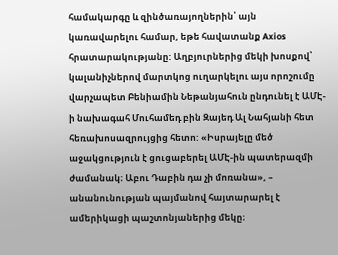համակարգը և զինծառայողներին՝ այն կառավարելու համար, եթե հավատանք Axios հրատարակությանը: Աղբյուրներից մեկի խոսքով՝ կալանիչներով մարտկոց ուղարկելու այս որոշումը վարչապետ Բենիամին Նեթանյահուն ընդունել է ԱՄԷ-ի նախագահ Մուհամեդ բին Զայեդ Ալ Նահյանի հետ հեռախոսազրույցից հետո: «Իսրայելը մեծ աջակցություն է ցուցաբերել ԱՄԷ-ին պատերազմի ժամանակ։ Աբու Դաբին դա չի մոռանա», – անանունության պայմանով հայտարարել է ամերիկացի պաշտոնյաներից մեկը։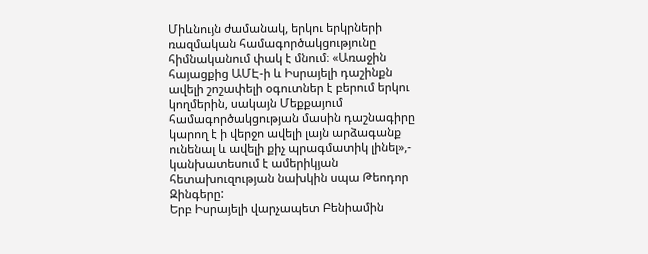Միևնույն ժամանակ, երկու երկրների ռազմական համագործակցությունը հիմնականում փակ է մնում։ «Առաջին հայացքից ԱՄԷ-ի և Իսրայելի դաշինքն ավելի շոշափելի օգուտներ է բերում երկու կողմերին, սակայն Մեքքայում համագործակցության մասին դաշնագիրը կարող է ի վերջո ավելի լայն արձագանք ունենալ և ավելի քիչ պրագմատիկ լինել»,- կանխատեսում է ամերիկյան հետախուզության նախկին սպա Թեոդոր Զինգերը:
Երբ Իսրայելի վարչապետ Բենիամին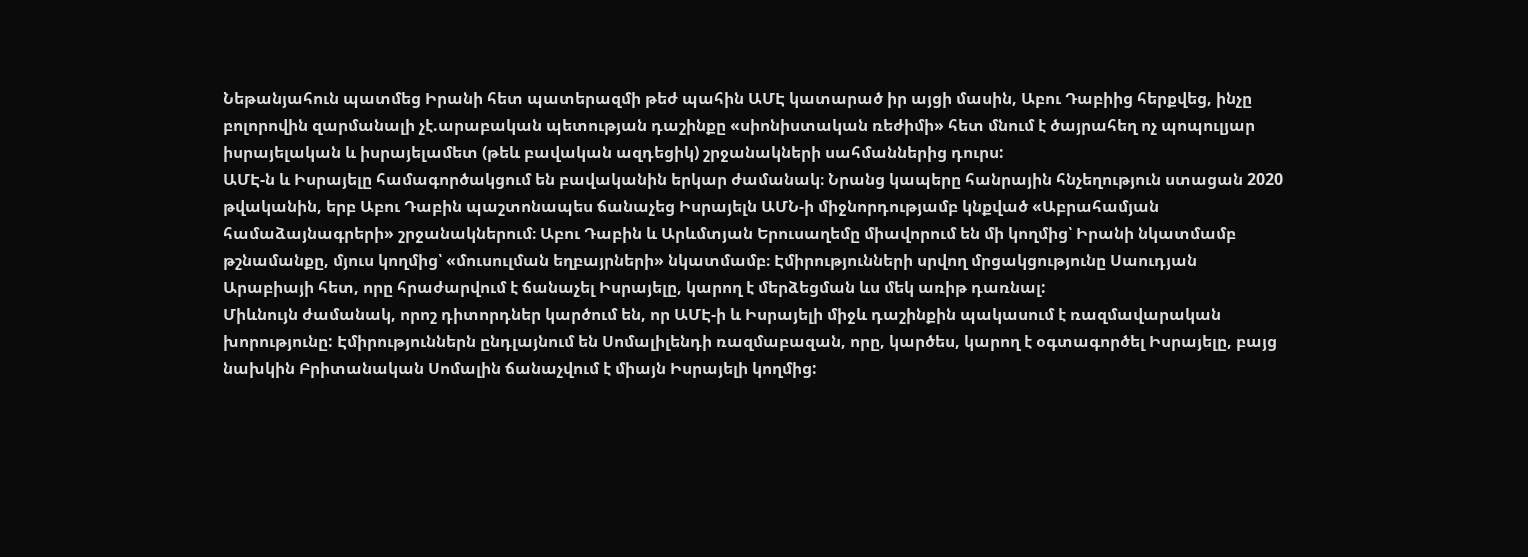Նեթանյահուն պատմեց Իրանի հետ պատերազմի թեժ պահին ԱՄԷ կատարած իր այցի մասին, Աբու Դաբիից հերքվեց, ինչը բոլորովին զարմանալի չէ.արաբական պետության դաշինքը «սիոնիստական ռեժիմի» հետ մնում է ծայրահեղ ոչ պոպուլյար իսրայելական և իսրայելամետ (թեև բավական ազդեցիկ) շրջանակների սահմաններից դուրս:
ԱՄԷ-ն և Իսրայելը համագործակցում են բավականին երկար ժամանակ։ Նրանց կապերը հանրային հնչեղություն ստացան 2020 թվականին, երբ Աբու Դաբին պաշտոնապես ճանաչեց Իսրայելն ԱՄՆ-ի միջնորդությամբ կնքված «Աբրահամյան համաձայնագրերի» շրջանակներում։ Աբու Դաբին և Արևմտյան Երուսաղեմը միավորում են մի կողմից՝ Իրանի նկատմամբ թշնամանքը, մյուս կողմից՝ «մուսուլման եղբայրների» նկատմամբ։ Էմիրությունների սրվող մրցակցությունը Սաուդյան Արաբիայի հետ, որը հրաժարվում է ճանաչել Իսրայելը, կարող է մերձեցման ևս մեկ առիթ դառնալ:
Միևնույն ժամանակ, որոշ դիտորդներ կարծում են, որ ԱՄԷ-ի և Իսրայելի միջև դաշինքին պակասում է ռազմավարական խորությունը: Էմիրություններն ընդլայնում են Սոմալիլենդի ռազմաբազան, որը, կարծես, կարող է օգտագործել Իսրայելը, բայց նախկին Բրիտանական Սոմալին ճանաչվում է միայն Իսրայելի կողմից: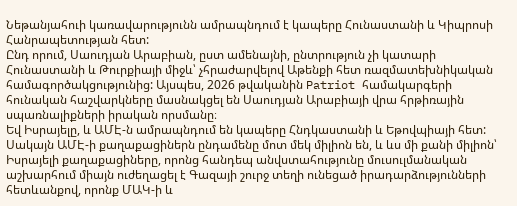Նեթանյահուի կառավարությունն ամրապնդում է կապերը Հունաստանի և Կիպրոսի Հանրապետության հետ:
Ընդ որում, Սաուդյան Արաբիան, ըստ ամենայնի, ընտրություն չի կատարի Հունաստանի և Թուրքիայի միջև՝ չհրաժարվելով Աթենքի հետ ռազմատեխնիկական համագործակցությունից: Այսպես, 2026 թվականին Patriot համակարգերի հունական հաշվարկները մասնակցել են Սաուդյան Արաբիայի վրա հրթիռային սպառնալիքների իրական որսմանը։
Եվ Իսրայելը, և ԱՄԷ-ն ամրապնդում են կապերը Հնդկաստանի և Եթովպիայի հետ: Սակայն ԱՄԷ-ի քաղաքացիներն ընդամենը մոտ մեկ միլիոն են, և ևս մի քանի միլիոն՝ Իսրայելի քաղաքացիները, որոնց հանդեպ անվստահությունը մուսուլմանական աշխարհում միայն ուժեղացել է Գազայի շուրջ տեղի ունեցած իրադարձությունների հետևանքով, որոնք ՄԱԿ-ի և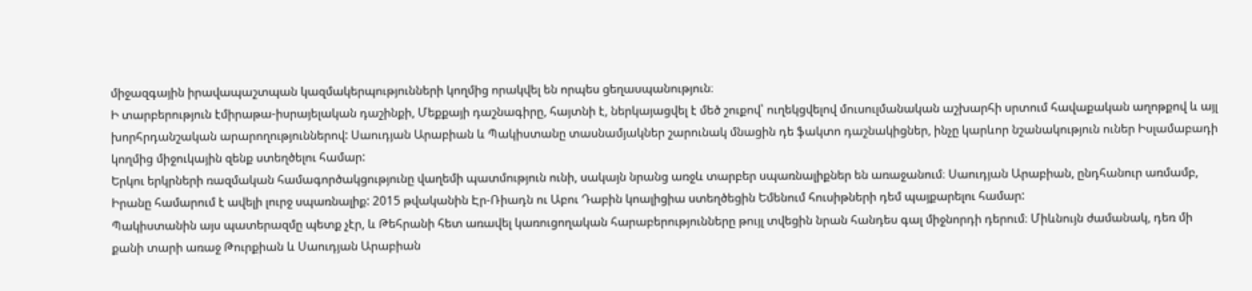միջազգային իրավապաշտպան կազմակերպությունների կողմից որակվել են որպես ցեղասպանություն։
Ի տարբերություն էմիրաթա-իսրայելական դաշինքի, Մեքքայի դաշնագիրը, հայտնի է, ներկայացվել է մեծ շուքով՝ ուղեկցվելով մուսուլմանական աշխարհի սրտում հավաքական աղոթքով և այլ խորհրդանշական արարողություններով: Սաուդյան Արաբիան և Պակիստանը տասնամյակներ շարունակ մնացին դե ֆակտո դաշնակիցներ, ինչը կարևոր նշանակություն ուներ Իսլամաբադի կողմից միջուկային զենք ստեղծելու համար:
Երկու երկրների ռազմական համագործակցությունը վաղեմի պատմություն ունի, սակայն նրանց առջև տարբեր սպառնալիքներ են առաջանում։ Սաուդյան Արաբիան, ընդհանուր առմամբ, Իրանը համարում է ավելի լուրջ սպառնալիք: 2015 թվականին Էր-Ռիադն ու Աբու Դաբին կոալիցիա ստեղծեցին Եմենում հուսիթների դեմ պայքարելու համար:
Պակիստանին այս պատերազմը պետք չէր, և Թեհրանի հետ առավել կառուցողական հարաբերությունները թույլ տվեցին նրան հանդես գալ միջնորդի դերում։ Միևնույն ժամանակ, դեռ մի քանի տարի առաջ Թուրքիան և Սաուդյան Արաբիան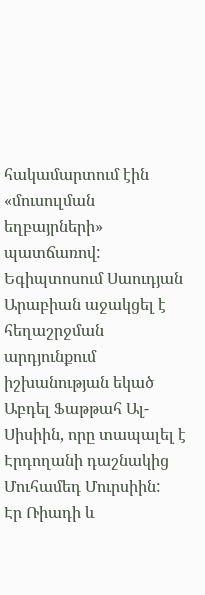հակամարտում էին «մուսուլման եղբայրների» պատճառով: Եգիպտոսում Սաուդյան Արաբիան աջակցել է հեղաշրջման արդյունքում իշխանության եկած Աբդել Ֆաթթահ Ալ-Սիսիին, որը տապալել է Էրդողանի դաշնակից Մուհամեդ Մուրսիին:
Էր Ռիադի և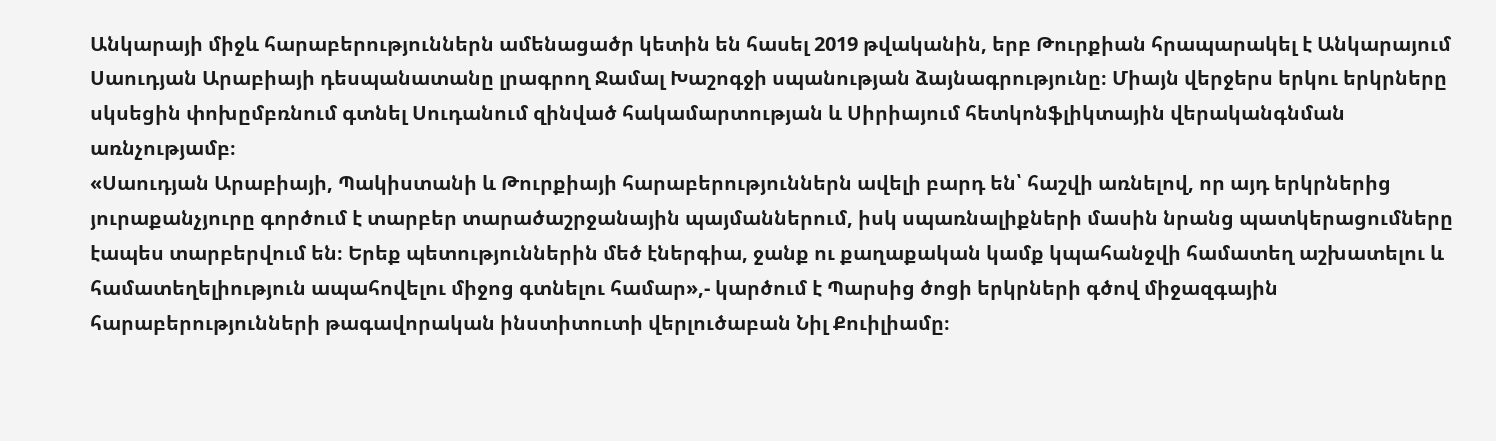Անկարայի միջև հարաբերություններն ամենացածր կետին են հասել 2019 թվականին, երբ Թուրքիան հրապարակել է Անկարայում Սաուդյան Արաբիայի դեսպանատանը լրագրող Ջամալ Խաշոգջի սպանության ձայնագրությունը։ Միայն վերջերս երկու երկրները սկսեցին փոխըմբռնում գտնել Սուդանում զինված հակամարտության և Սիրիայում հետկոնֆլիկտային վերականգնման առնչությամբ։
«Սաուդյան Արաբիայի, Պակիստանի և Թուրքիայի հարաբերություններն ավելի բարդ են՝ հաշվի առնելով, որ այդ երկրներից յուրաքանչյուրը գործում է տարբեր տարածաշրջանային պայմաններում, իսկ սպառնալիքների մասին նրանց պատկերացումները էապես տարբերվում են։ Երեք պետություններին մեծ էներգիա, ջանք ու քաղաքական կամք կպահանջվի համատեղ աշխատելու և համատեղելիություն ապահովելու միջոց գտնելու համար»,- կարծում է Պարսից ծոցի երկրների գծով միջազգային հարաբերությունների թագավորական ինստիտուտի վերլուծաբան Նիլ Քուիլիամը։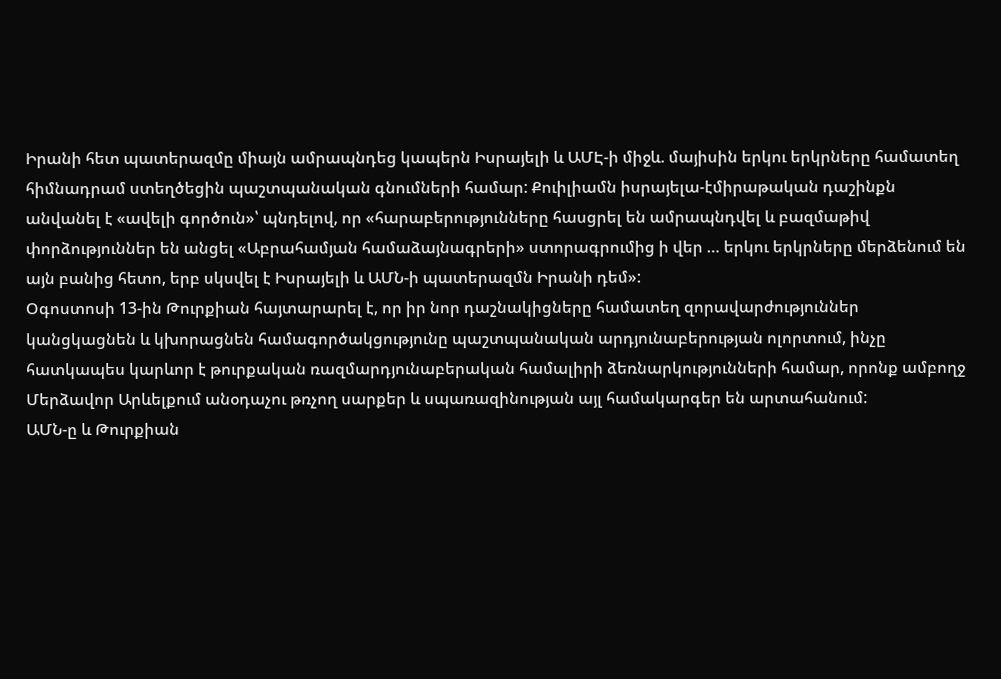Իրանի հետ պատերազմը միայն ամրապնդեց կապերն Իսրայելի և ԱՄԷ-ի միջև. մայիսին երկու երկրները համատեղ հիմնադրամ ստեղծեցին պաշտպանական գնումների համար: Քուիլիամն իսրայելա-էմիրաթական դաշինքն անվանել է «ավելի գործուն»՝ պնդելով, որ «հարաբերությունները հասցրել են ամրապնդվել և բազմաթիվ փորձություններ են անցել «Աբրահամյան համաձայնագրերի» ստորագրումից ի վեր … երկու երկրները մերձենում են այն բանից հետո, երբ սկսվել է Իսրայելի և ԱՄՆ-ի պատերազմն Իրանի դեմ»:
Օգոստոսի 13-ին Թուրքիան հայտարարել է, որ իր նոր դաշնակիցները համատեղ զորավարժություններ կանցկացնեն և կխորացնեն համագործակցությունը պաշտպանական արդյունաբերության ոլորտում, ինչը հատկապես կարևոր է թուրքական ռազմարդյունաբերական համալիրի ձեռնարկությունների համար, որոնք ամբողջ Մերձավոր Արևելքում անօդաչու թռչող սարքեր և սպառազինության այլ համակարգեր են արտահանում:
ԱՄՆ-ը և Թուրքիան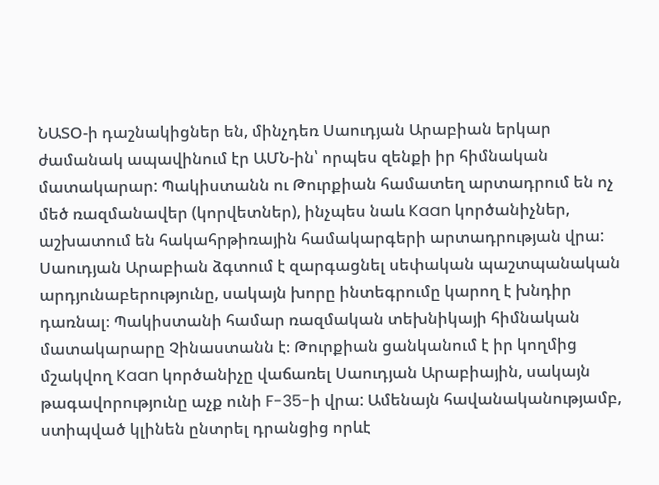ՆԱՏՕ-ի դաշնակիցներ են, մինչդեռ Սաուդյան Արաբիան երկար ժամանակ ապավինում էր ԱՄՆ-ին՝ որպես զենքի իր հիմնական մատակարար: Պակիստանն ու Թուրքիան համատեղ արտադրում են ոչ մեծ ռազմանավեր (կորվետներ), ինչպես նաև Kaan կործանիչներ, աշխատում են հակահրթիռային համակարգերի արտադրության վրա:
Սաուդյան Արաբիան ձգտում է զարգացնել սեփական պաշտպանական արդյունաբերությունը, սակայն խորը ինտեգրումը կարող է խնդիր դառնալ։ Պակիստանի համար ռազմական տեխնիկայի հիմնական մատակարարը Չինաստանն է։ Թուրքիան ցանկանում է իր կողմից մշակվող Kaan կործանիչը վաճառել Սաուդյան Արաբիային, սակայն թագավորությունը աչք ունի F-35-ի վրա: Ամենայն հավանականությամբ, ստիպված կլինեն ընտրել դրանցից որևէ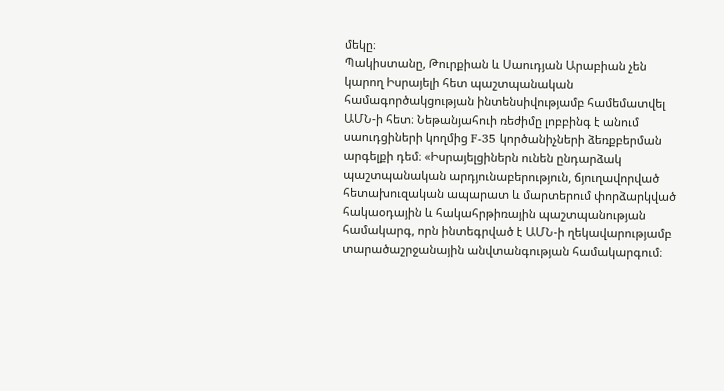մեկը։
Պակիստանը, Թուրքիան և Սաուդյան Արաբիան չեն կարող Իսրայելի հետ պաշտպանական համագործակցության ինտենսիվությամբ համեմատվել ԱՄՆ-ի հետ։ Նեթանյահուի ռեժիմը լոբբինգ է անում սաուդցիների կողմից F-35 կործանիչների ձեռքբերման արգելքի դեմ։ «Իսրայելցիներն ունեն ընդարձակ պաշտպանական արդյունաբերություն, ճյուղավորված հետախուզական ապարատ և մարտերում փորձարկված հակաօդային և հակահրթիռային պաշտպանության համակարգ, որն ինտեգրված է ԱՄՆ-ի ղեկավարությամբ տարածաշրջանային անվտանգության համակարգում։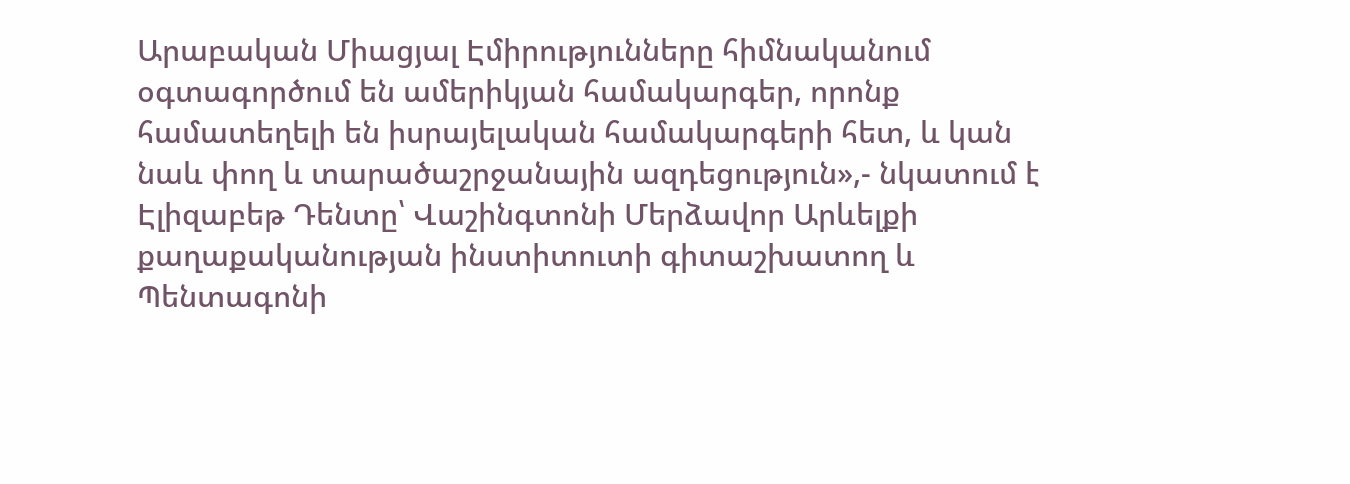Արաբական Միացյալ Էմիրությունները հիմնականում օգտագործում են ամերիկյան համակարգեր, որոնք համատեղելի են իսրայելական համակարգերի հետ, և կան նաև փող և տարածաշրջանային ազդեցություն»,- նկատում է Էլիզաբեթ Դենտը՝ Վաշինգտոնի Մերձավոր Արևելքի քաղաքականության ինստիտուտի գիտաշխատող և Պենտագոնի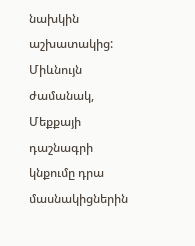նախկին աշխատակից:
Միևնույն ժամանակ, Մեքքայի դաշնագրի կնքումը դրա մասնակիցներին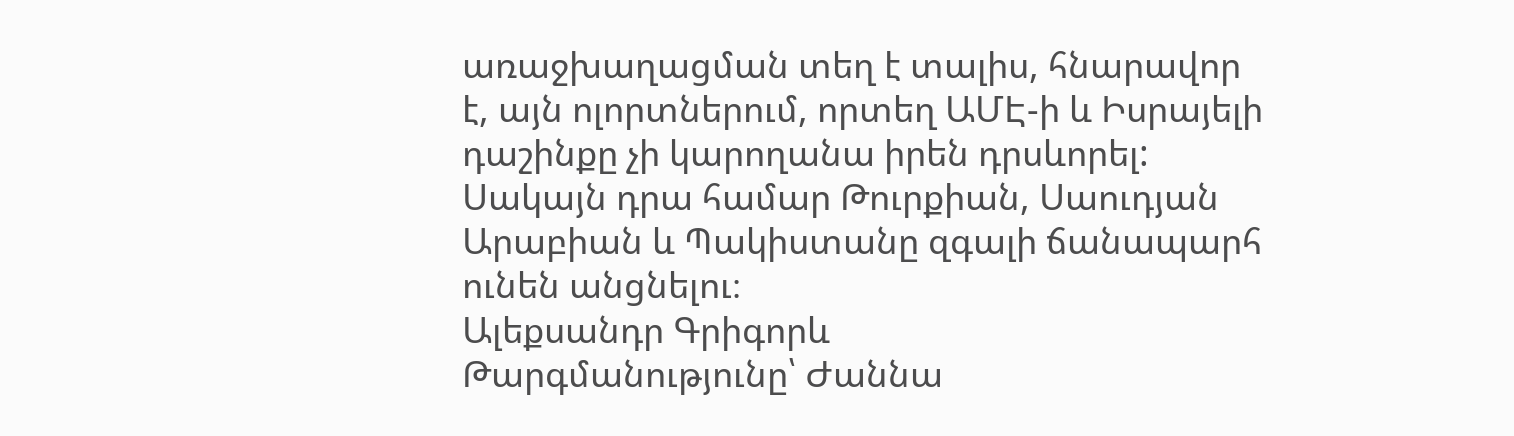առաջխաղացման տեղ է տալիս, հնարավոր է, այն ոլորտներում, որտեղ ԱՄԷ-ի և Իսրայելի դաշինքը չի կարողանա իրեն դրսևորել: Սակայն դրա համար Թուրքիան, Սաուդյան Արաբիան և Պակիստանը զգալի ճանապարհ ունեն անցնելու։
Ալեքսանդր Գրիգորև
Թարգմանությունը՝ Ժաննա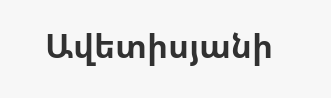Ավետիսյանի